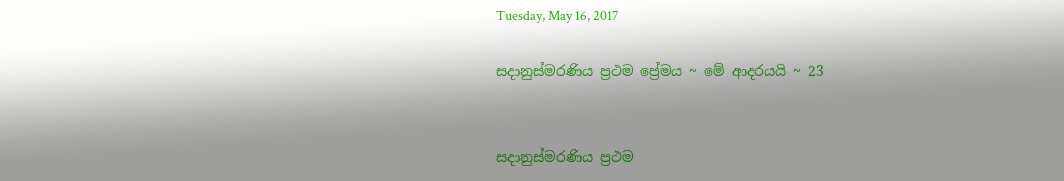Tuesday, May 16, 2017

සදානුස්මරණිය ප්‍රථම ප්‍රේමය ~ මේ ආදරයයි ~ 23


සදානුස්මරණිය ප්‍රථම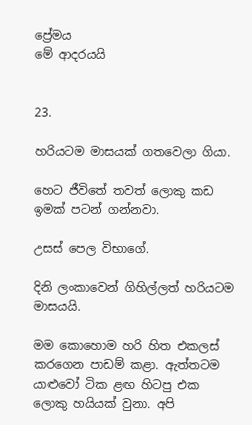ප්‍රේමය
මේ ආදරයයි


23.

හරියටම මාසයක් ගතවෙලා ගියා.

හෙට ජීවිතේ තවත් ලොකු කඩ ඉමක් පටන් ගන්නවා.

උසස් පෙල විභාගේ.

දිනි ලංකාවෙන් ගිහිල්ලත් හරියටම මාසයයි.

මම කොහොම හරි හිත එකලස් කරගෙන පාඩම් කළා. ඇත්තටම යාළුවෝ ටික ළඟ හිටපු එක ලොකු හයියක් වුනා. අපි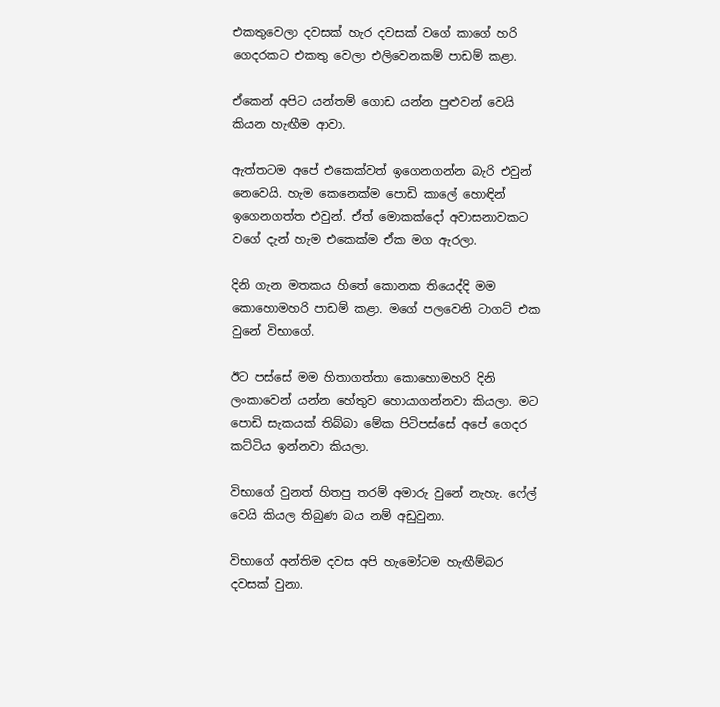එකතුවෙලා දවසක් හැර දවසක් වගේ කාගේ හරි ගෙදරකට එකතු වෙලා එලිවෙනකම් පාඩම් කළා.

ඒකෙන් අපිට යන්තම් ගොඩ යන්න පුළුවන් වෙයි කියන හැඟීම ආවා.

ඇත්තටම අපේ එකෙක්වත් ඉගෙනගන්න බැරි එවුන් නෙවෙයි. හැම කෙනෙක්ම පොඩි කාලේ හොඳින් ඉගෙනගත්ත එවුන්. ඒත් මොකක්දෝ අවාසනාවකට වගේ දැන් හැම එකෙක්ම ඒක මග ඇරලා.

දිනි ගැන මතකය හි‍තේ කොනක තියෙද්දි මම කොහොමහරි පාඩම් කළා. මගේ පලවෙනි ටාගට් එක වුනේ විභාගේ.

ඊට පස්සේ මම හිතාගත්තා කොහොමහරි දිනි ලංකාවෙන් යන්න හේතුව හොයාගන්නවා කියලා. මට පොඩි සැකයක් තිබ්බා මේක පිටිපස්සේ අපේ ගෙදර කට්ටිය ඉන්නවා කියලා.

විභාගේ වුනත් හිතපු තරම් අමාරු වුනේ නැහැ. ෆේල් වෙයි කියල තිබුණ බය නම් අඩුවුනා.

විභාගේ අන්තිම දවස අපි හැමෝටම හැඟීම්බර දවසක් වුනා.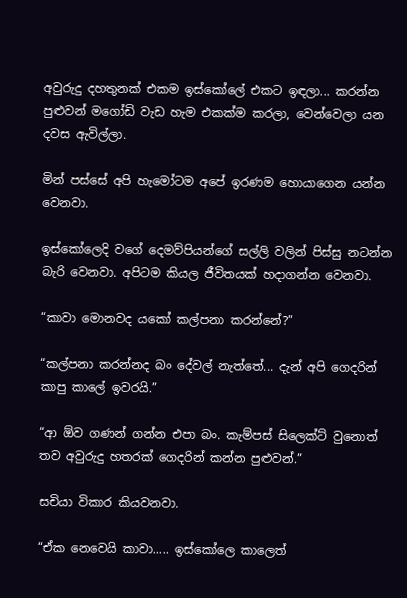අවුරුදු දහතුනක් එකම ඉස්කෝලේ එකට ඉඳලා... කරන්න පුළුවන් මගෝඩි වැඩ හැම එකක්ම කරලා, වෙන්වෙලා යන දවස ඇවිල්ලා.

මින් පස්සේ අපි හැමෝටම අපේ ඉරණම හොයාගෙන යන්න වෙනවා.

ඉස්කෝලෙදි වගේ දෙමව්පියන්ගේ සල්ලි වලින් පිස්සු නටන්න බැරි වෙනවා. අපිටම කියල ජීවිතයක් හදාගන්න වෙනවා.

“කාවා මොනවද යකෝ කල්පනා කරන්නේ?”

“කල්පනා කරන්නද බං දේවල් නැත්තේ... දැන් අපි ගෙදරින් කාපු කාලේ ඉවරයි.”

“ආ ඕව ගණන් ගන්න එපා බං. කැම්පස් සිලෙක්ට් වුනොත් තව අවුරුදු හතරක් ගෙදරින් කන්න පුළුවන්.”

සචියා විකාර කියවනවා.

“ඒක නෙවෙයි කාවා..... ඉස්කෝලෙ කාලෙත්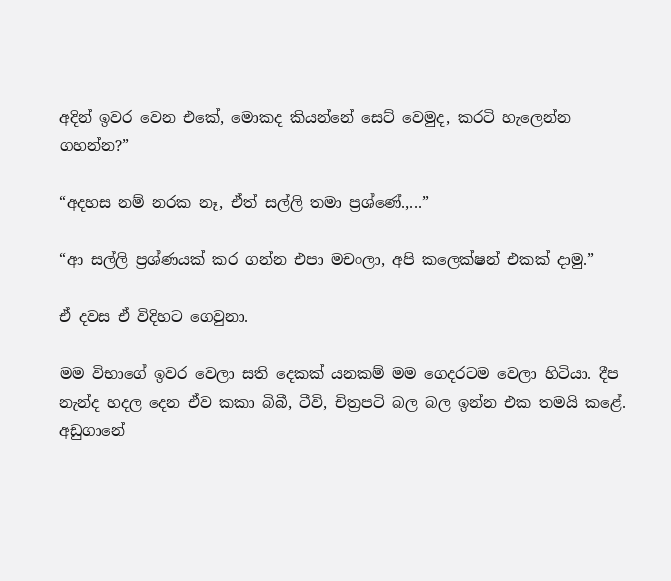අදින් ඉවර වෙන එකේ, මොකද කියන්නේ සෙට් වෙමුද, කරටි හැලෙන්න ගහන්න?”

“අදහස නම් නරක නෑ, ඒත් සල්ලි තමා ප්‍රශ්ණේ.,...”

“ආ සල්ලි ප්‍රශ්ණයක් කර ගන්න එපා මචංලා, අපි කලෙක්ෂන් එකක් දාමු.”

ඒ දවස ඒ විදිහට ගෙවුනා.

මම විභාගේ ඉවර වෙලා සති දෙකක් යනකම් මම ගෙදරටම වෙලා හිටියා. දීප නැන්ද හදල දෙන ඒව කකා බිබී, ටීවි, චිත්‍රපටි බල බල ඉන්න එක තමයි කළේ. අඩුගා‍නේ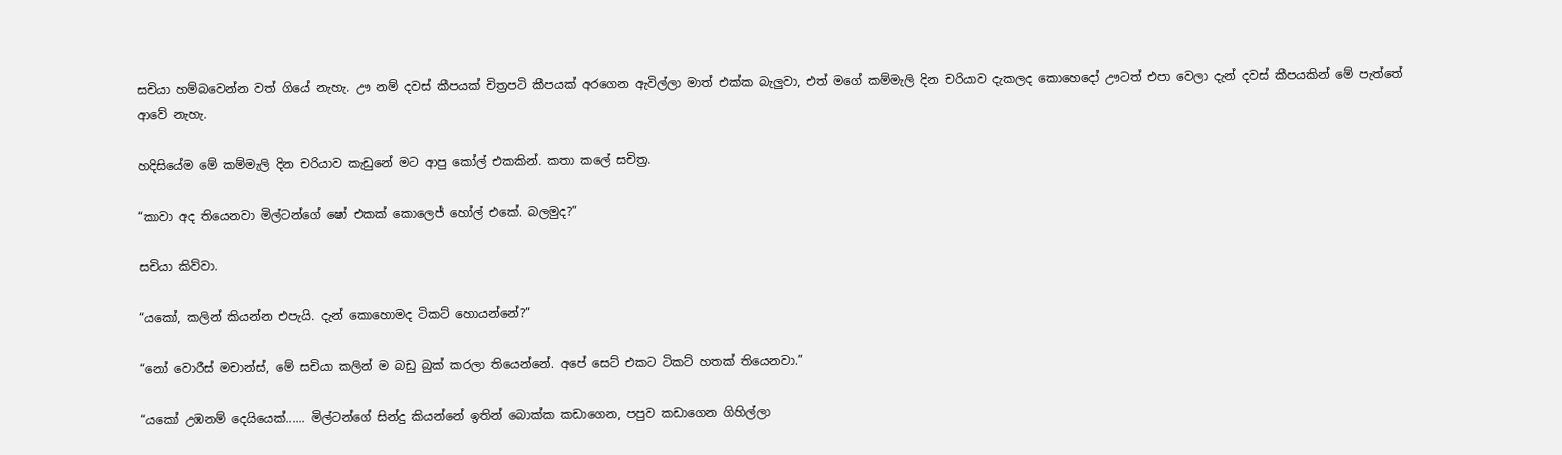සචියා හම්බවෙන්න වත් ගියේ නැහැ. ඌ නම් දවස් කීපයක් චිත්‍රපටි කීපයක් අරගෙන ඇවිල්ලා මාත් එක්ක බැලුවා, එත් මගේ කම්මැලි දින චරියාව දැකලද කොහෙදෝ ඌටත් එපා වෙලා දැන් දවස් කීපයකින් මේ පැත්තේ ආවේ නැහැ.

හදිසියේම මේ කම්මැලි දින චරියාව කැඩුනේ මට ආපු කෝල් එකකින්. කතා කලේ සචිත්‍ර.

“කාවා අද තියෙනවා මිල්ටන්ගේ ෂෝ එකක් කොලෙජ් හෝල් එකේ. බලමුද?”

සචියා කිව්වා.

“යකෝ, කලින් කියන්න එපැයි. දැන් කොහොමද ටිකට් හොයන්නේ?”

“නෝ වොරීස් මචාන්ස්, මේ සචියා කලින් ම බඩු බුක් කරලා තියෙන්නේ. අපේ සෙට් එකට ටිකට් හතක් තියෙනවා.”

“යකෝ උඹනම් දෙයියෙක්...... මිල්ටන්ගේ සින්දු කියන්නේ ඉතින් බොක්ක කඩාගෙන, පපුව කඩාගෙන ගිහිල්ලා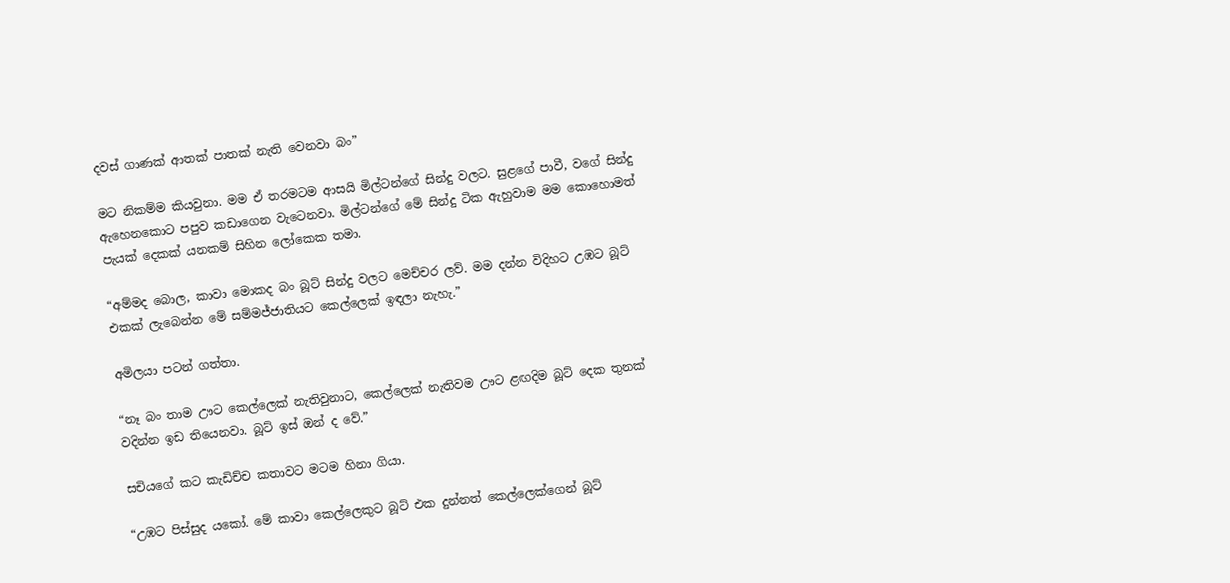දවස් ගාණක් ආතක් පාතක් නැති වෙනවා බං”

මට නිකම්ම කියවුනා. මම ඒ තරමටම ආසයි මිල්ටන්ගේ සින්දු වලට‍. සුළගේ පාවී, වගේ සින්දු ඇහෙනකොට පපුව කඩාගෙන වැටෙනවා. මිල්ටන්ගේ මේ සින්දු ටික ඇහුවාම මම කොහොමත් පැයක් දෙකක් යනකම් සිහින ලෝකෙක තමා.

“අම්මද බොල, කාවා මොකද බං බූට් සින්දු වලට මෙච්චර ලව්. මම දන්න විදිහට උඹට බූට් එකක් ලැබෙන්න මේ සම්මජ්ජාතියට කෙල්ලෙක් ඉඳලා නැහැ.”

අමිලයා පටන් ගත්තා‍.

“නෑ බං තාම ඌට කෙල්ලෙක් නැතිවුනාට, කෙල්ලෙක් නැතිවම ඌට ළඟදිම බූට් දෙක තුනක් වදින්න ඉඩ තියෙනවා. බූට් ඉස් ඔන් ද වේ.”

සචියගේ කට කැඩිච්ච කතාවට මටම හිනා ගියා.

“උඹට පිස්සුද යකෝ. මේ කාවා කෙල්ලෙකුට බූට් එක දුන්නත් කෙල්ලෙක්ගෙන් බූට්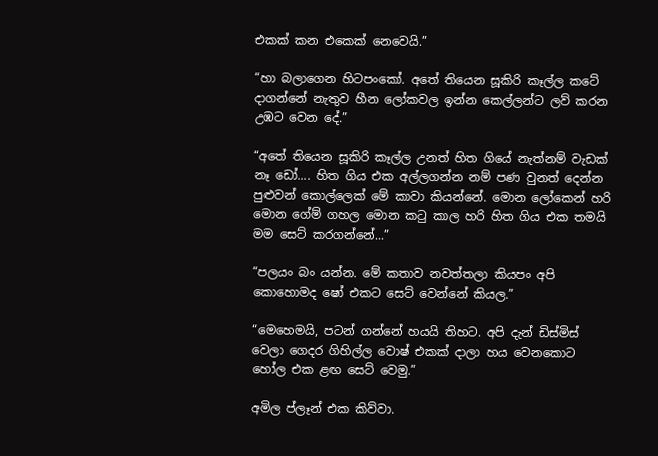එකක් කන එකෙක් නෙවෙයි.”

“හා බලාගෙන හිටපංකෝ. අතේ තියෙන සූකිරි කෑල්ල කටේ දාගන්නේ නැතුව හීන ලෝකවල ඉන්න කෙල්ලන්ට ලව් කරන උඹට වෙන දේ.”

“අ‍තේ තියෙන සූකිරි කෑල්ල උනත් හිත ගියේ නැත්නම් වැඩක් නෑ ඩෝ.... හිත ගිය එක අල්ලගන්න නම් පණ වුනත් දෙන්න පුළුවන් කොල්ලෙක් මේ කාවා කියන්නේ. මොන ලෝකෙන් හරි මොන ගේම් ගහල මොන කටු කාල හරි හිත ගිය එක තමයි මම සෙට් කරගන්නේ...”

“පලයං බං යන්න. මේ කතාව නවත්තලා කියපං අපි කොහොමද ‍ෂෝ එකට සෙට් වෙන්නේ කියල.”

“මෙහෙමයි, පටන් ගන්නේ හයයි තිහට. අපි දැන් ඩිස්මිස් වෙලා ගෙදර ගිහිල්ල වොෂ් එකක් දාලා හය වෙනකොට හෝල එක ළඟ සෙට් වෙමු.”

අමිල ප්ලෑන් එක කිව්වා.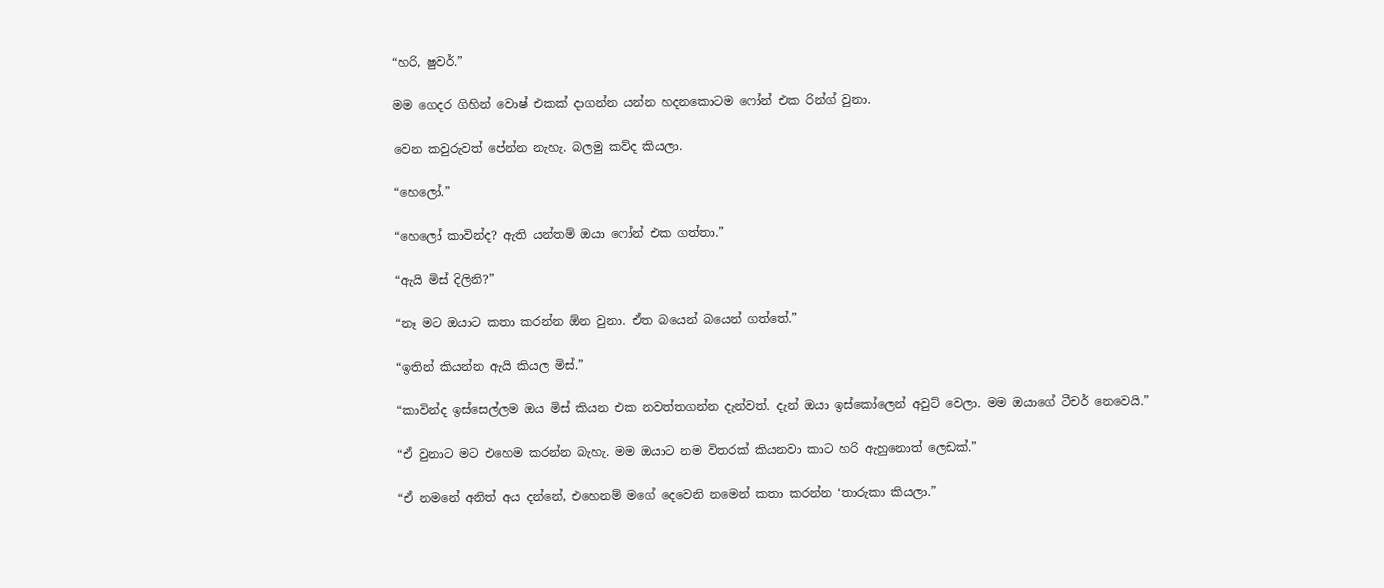“හරි, ෂුවර්.”

මම ගෙදර ගිහින් වොෂ් එකක් දාගන්න යන්න හදනකොටම ෆෝන් එක රින්ග් වුනා.

වෙන කවුරුවත් පේන්න නැහැ. බලමු කව්ද කියලා.

“හෙලෝ.”

“හෙලෝ කාවින්ද? ඇති යන්තම් ඔයා ෆෝන් එක ගත්තා‍.”

“ඇයි මිස් දිලිනි?”

“නෑ මට ඔයාට කතා කරන්න ඕන වුනා. ඒත බයෙන් බයෙන් ගත්තේ.”

“ඉතින් කියන්න ඇයි කියල මිස්.”

“කාවින්ද ඉස්සෙල්ලම ඔය මිස් කියන එක නවත්තගන්න දැන්වත්‍‍. දැන් ඔයා ඉස්කෝලෙන් අවුට් වෙලා. මම ඔයා‍ගේ ටීචර් නෙවෙයි.”

“ඒ වුනාට මට එහෙම කරන්න බැහැ. මම ඔයාට නම විතරක් කියනවා කාට හරි ඇහුනොත් ලෙඩක්.”

“ඒ නමනේ අනිත් අය දන්නේ, එහෙනම් මගේ දෙවෙනි නමෙන් කතා කරන්න ‘තාරුකා කියලා.”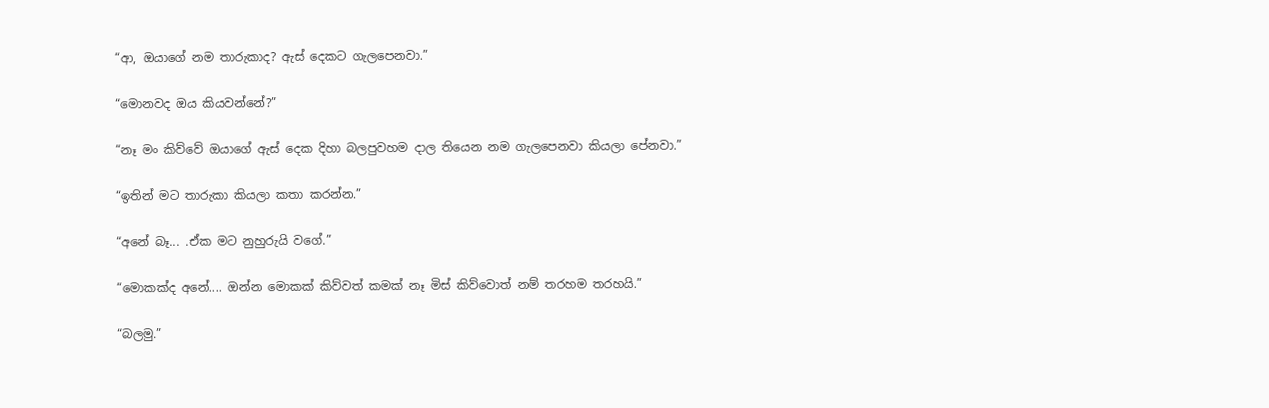“ආ, ඔයාගේ නම තාරුකාද? ඇස් දෙකට ගැලපෙනවා.”

“මොනවද ඔය කියවන්නේ?”

“නෑ මං කිව්වේ ඔයාගේ ඇස් දෙක දිහා බලපුවහම දාල තියෙන නම ගැලපෙනවා කියලා පේනවා.”

“ඉතින් මට තාරුකා කියලා කතා කරන්න.”

“අනේ බෑ... .ඒක මට නුහුරුයි වගේ.”

“මොකක්ද අනේ.... ඔන්න මොකක් කිව්වත් කමක් නෑ මිස් කිව්වොත් නම් තරහම තරහයි.”

“බලමු.”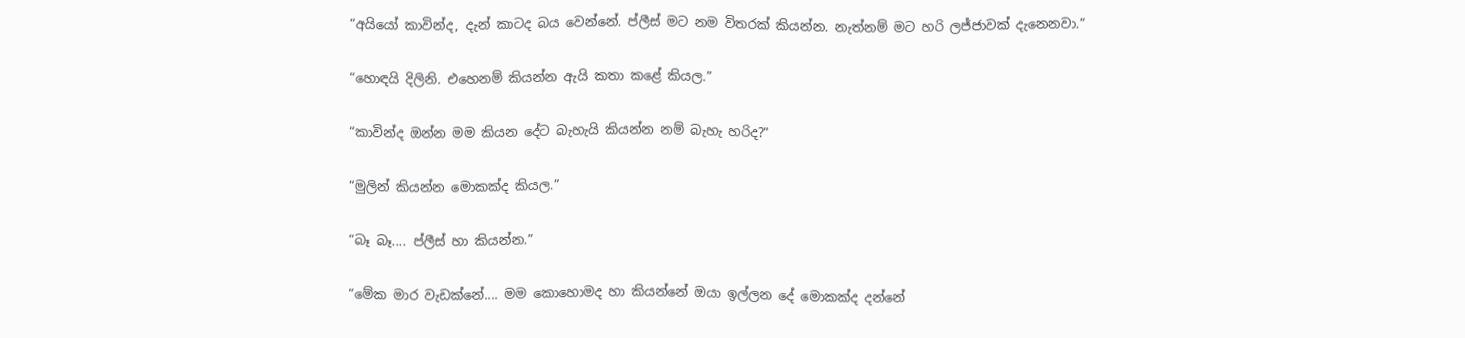“අයියෝ කාවින්ද, දැන් කාටද බය වෙන්නේ. ප්ලීස් මට නම විතරක් කියන්න. නැත්නම් මට හරි ලජ්ජාවක් දැනෙනවා.”

“හොඳයි දිලිනි. එහෙනම් කියන්න ඇයි කතා කළේ කියල.”

“කාවින්ද ඔන්න මම කියන දේට බැහැයි කියන්න නම් බැහැ හරිද?”

“මුලින් කියන්න මොකක්ද කියල.”

“බෑ බෑ.... ප්ලීස් හා කියන්න.”

“මේක මාර වැඩක්නේ.... මම කොහොමද හා කියන්නේ ඔයා ඉල්ලන දේ මොකක්ද දන්නේ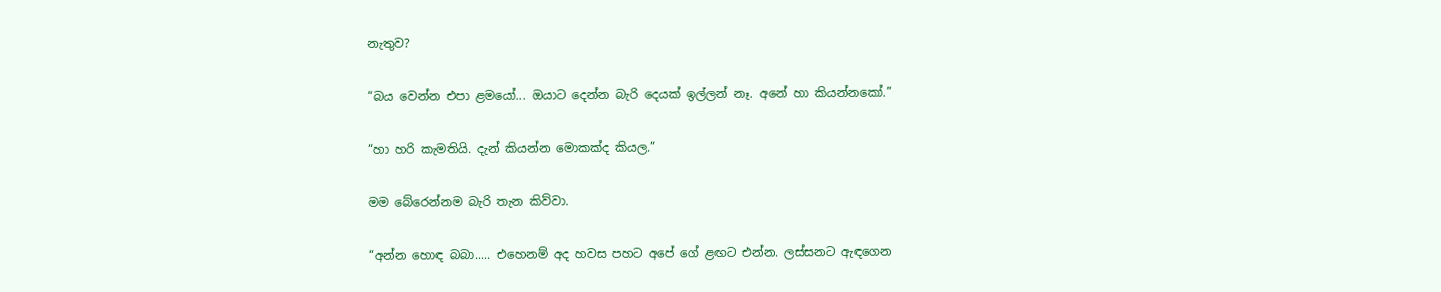නැතුව?

“බය වෙන්න එපා ළමයෝ... ඔයාට දෙන්න බැරි දෙයක් ඉල්ලන් නෑ. අනේ හා කියන්නකෝ.”

“හා හරි කැමතියි. දැන් කියන්න මොකක්ද කියල.”

මම බේරෙන්නම බැරි තැන කිව්වා.

“අන්න හොඳ බබා..... එහෙනම් අද හවස පහට අපේ ගේ ළඟට එන්න. ලස්සනට ඇඳගෙන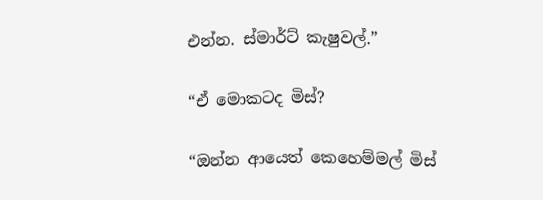එන්න. ස්මාර්ට් කැෂුවල්.”

“ඒ මොකටද මිස්?

“ඔන්න ආයෙත් කෙහෙම්මල් මිස්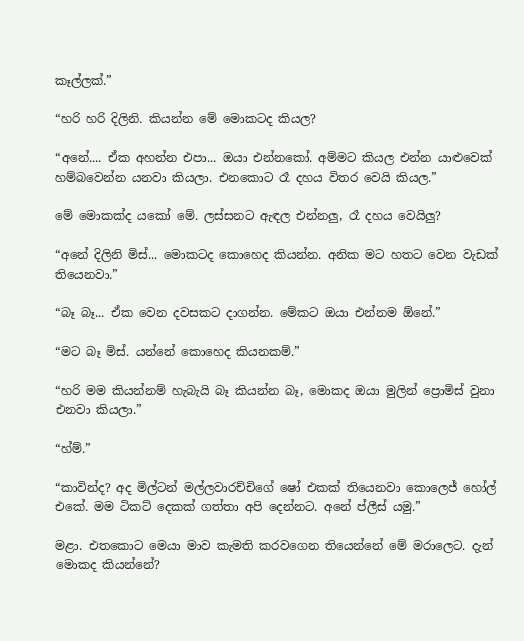කෑල්ලක්.”

“හරි හරි දිලිනි. කියන්න මේ මොකටද කියල?

“අනේ.... ඒක අහන්න එපා... ඔයා එන්නකෝ. අම්මට කියල එන්න යාළුවෙක් හම්බවෙන්න යනවා කියලා. එනකොට රෑ දහය විතර වෙයි කියල.”

මේ මොකක්ද යකෝ මේ. ලස්සනට ඇඳල එන්නලු, රෑ දහය වෙයිලු?

“අනේ දිලිනි මිස්... මොකටද කොහෙද කියන්න. අනික මට හතට වෙන වැඩක් තියෙනවා.”

“බෑ බෑ... ඒක වෙන දවසකට දාගන්න. මේකට ඔයා එන්නම ඕනේ.”

“මට බෑ මිස්. යන්නේ කොහෙද කියනකම්.”

“හරි මම කියන්නම් හැබැයි බෑ කියන්න බෑ, මොකද ඔයා මුලින් ප්‍රොමිස් වුනා එනවා කියලා.”

“හ්ම්.”

“කාවින්ද? අද මිල්ටන් මල්ලවාරච්චිගේ ෂෝ එකක් තියෙනවා කොලෙජ් හෝල් එකේ. මම ටිකට් දෙකක් ගත්තා අපි දෙන්නට. අනේ ප්ලීස් යමු.”

මළා. එතකොට මෙයා මාව කැමති කරවගෙන තියෙන්නේ මේ මරාලෙට. දැන් මොකද කියන්නේ?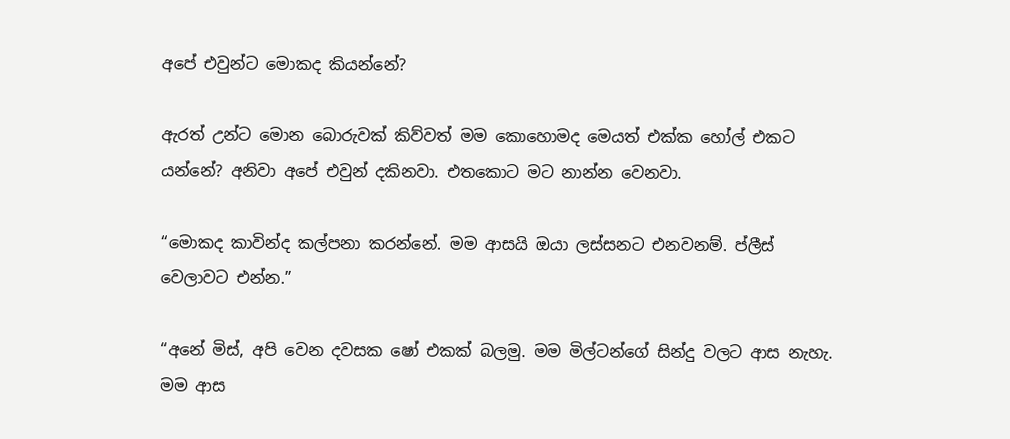අපේ එවුන්ට මොකද කියන්නේ?

ඇරත් උන්ට මොන බොරුවක් කිව්වත් මම කොහොමද මෙයත් එක්ක හෝල් එකට යන්නේ? අනිවා අපේ එවුන් දකිනවා. එතකොට මට නාන්න වෙනවා.

“මොකද කාවින්ද කල්පනා කරන්නේ. මම ආසයි ඔයා ලස්සනට එනවනම්. ප්ලීස් වෙලාවට එන්න.”

“අනේ මිස්, අපි වෙන දවසක ෂෝ එකක් බලමු. මම මිල්ටන්ගේ සින්දු වලට ආස නැහැ. මම ආස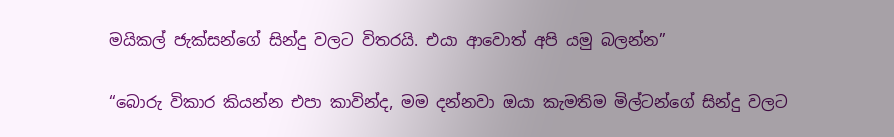මයිකල් ජැක්සන්ගේ සින්දු වලට විතරයි. එයා ආවොත් අපි යමු බලන්න”

“බොරු විකාර කියන්න එපා කාවින්ද, මම දන්නවා ඔයා කැමතිම මිල්ටන්ගේ සින්දු වලට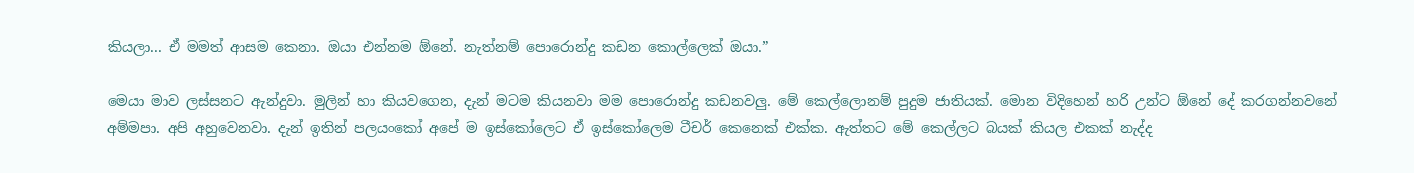කියලා‍... ඒ මමත් ආසම කෙනා. ඔයා එන්නම ඕනේ. නැත්නම් පොරොන්දු කඩන කොල්ලෙක් ඔයා.”

මෙයා මාව ලස්සනට ඇන්දුවා. මුලින් හා කියවගෙන, දැන් මටම කියනවා මම පොරොන්දු කඩනවලු. මේ කෙල්ලොනම් පුදුම ජාතියක්. මොන විදිහෙන් හරි උන්ට ඕනේ දේ කරගන්නවනේ අම්මපා. අපි අහුවෙනවා. දැන් ඉතින් පලයංකෝ අපේ ම ඉස්කෝලෙට ඒ ඉස්කෝලෙම ටීචර් කෙනෙක් එක්ක. ඇත්තට මේ කෙල්ලට බයක් කියල එකක් නැද්ද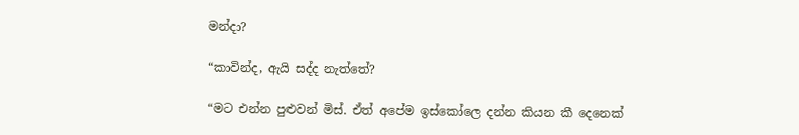මන්දා?

“කාවින්ද, ඇයි සද්ද නැත්තේ?

“මට එන්න පුළුවන් මිස්. ඒත් අපේම ඉස්කෝලෙ දන්න කියන කී දෙනෙක්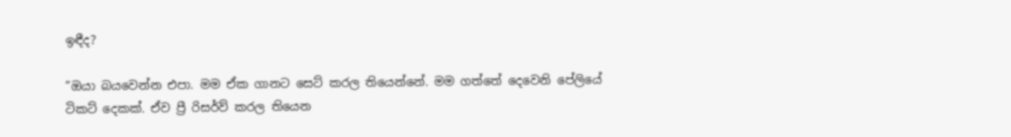ඉඳීද?

“ඔයා බයවෙන්න එපා. මම ඒක ගානට සෙට් කරල තියෙන්නේ. මම ගත්තේ දෙවෙනි පේලියේ ටිකට් දෙකක්. ඒව ප්‍රී රිසර්ව් කරල තියෙන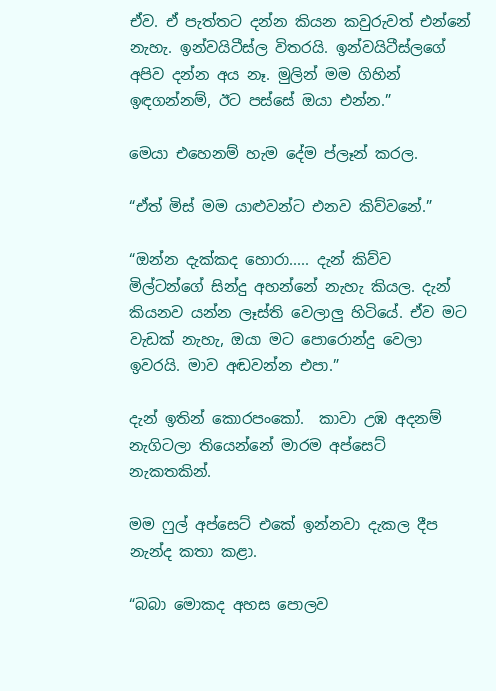ඒව. ඒ පැත්තට දන්න කියන කවුරුවත් එන්නේ නැහැ. ඉන්වයිටීස්ල විතරයි‍. ඉන්වයිටීස්ලගේ අපිව දන්න අය නෑ. මුලින් මම ගිහින් ඉඳගන්නම්, ඊට පස්සේ ඔයා එන්න.”

මෙයා එහෙනම් හැම දේම ප්ලෑන් කරල‍.

“ඒත් මිස් මම යාළු‍වන්ට එනව කිව්වනේ.”

“ඔන්න දැක්කද හොරා..... දැන් කිව්ව මිල්ටන්ගේ සින්දු අහන්නේ නැහැ කියල. දැන් කියනව යන්න ලෑස්ති වෙලාලු හිටියේ. ඒව මට වැඩක් නැහැ, ඔයා මට පොරොන්දු වෙලා ඉවරයි. මාව අඬවන්න එපා.”

දැන් ඉතින් කොරපංකෝ.  කාවා උඹ අදනම් නැගිටලා තියෙන්නේ මාරම අප්සෙට් නැකතකින්.

මම ෆුල් අප්සෙට් එකේ ඉන්නවා දැකල දීප නැන්ද කතා කළා.

“බබා මොකද අහස පොලව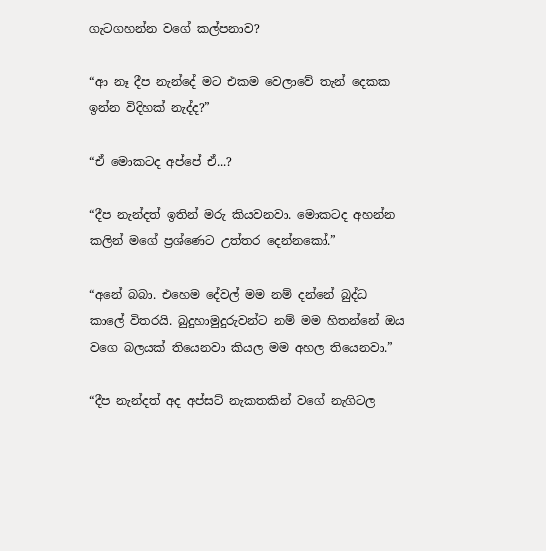ගැටගහන්න වගේ කල්පනාව?

“ආ නෑ දීප නැන්දේ මට එකම වෙලාවේ තැන් දෙකක ඉන්න විදිහක් නැද්ද?”

“ඒ මොකටද අප්පේ ඒ...?

“දීප නැන්දත් ඉතින් මරු කියවනවා. මොකටද අහන්න කලින් මගේ ප්‍රශ්ණෙට උත්තර දෙන්නකෝ.”

“අනේ බබා. එහෙම දේවල් මම නම් දන්නේ බුද්ධ කාලේ විතරයි. බුදුහාමුදුරුවන්ට නම් මම හිතන්නේ ඔය වගෙ බලයක් තියෙනවා කියල මම අහල තියෙනවා.”

“දීප නැන්දත් අද අප්සට් නැකතකින් වගේ නැගිටල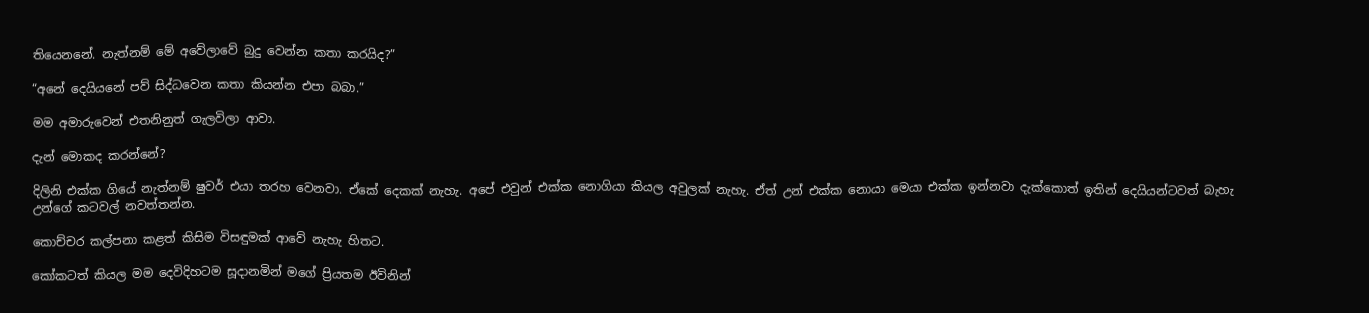තියෙනනේ. නැත්නම් මේ අවේලාවේ බුදු වෙන්න කතා කරයිද?”

“අනේ දෙයියනේ පව් සිද්ධවෙන කතා කියන්න එපා බබා.”

මම අමාරුවෙන් එතනිනුත් ගැලවිලා ආවා.

දැන් මොකද කරන්නේ?

දිලිනි එක්ක ගියේ නැත්නම් ෂුවර් එයා තරහ වෙනවා. ඒකේ දෙකක් නැහැ. අපේ එවුන් එක්ක නොගියා කියල අවුලක් නැහැ. ඒත් උන් එක්ක නොයා මෙයා එක්ක ඉන්නවා දැක්කොත් ඉතින් දෙයියන්ටවත් බැහැ උන්ගේ කටවල් නවත්තන්න.

කොච්චර කල්පනා කළත් කිසිම විසඳුමක් ආවේ නැහැ හිතට.

කෝකටත් කියල මම දෙවිදිහටම සූදානමින් මගේ ප්‍රියතම ඊවිනින්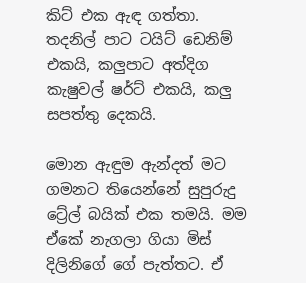කිට් එක ඇඳ ගත්තා. තදනිල් පාට ටයිට් ඩෙනිම් එකයි, කලුපාට අත්දිග කැෂුවල් ෂර්ට් එකයි, කලු සපත්තු දෙකයි.

මොන ඇඳුම ඇන්දත් මට ගමනට තියෙන්නේ සුපුරුදු ට්‍රේල් බයික් එක තමයි. මම ඒකේ නැගලා ගියා මිස් දිලිනිගේ ගේ පැත්තට. ඒ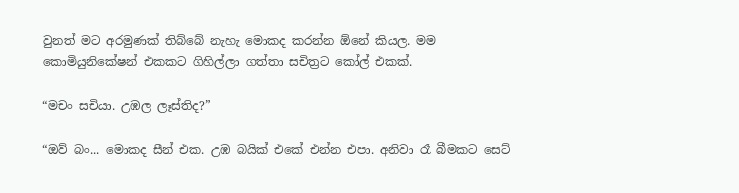වුනත් මට අරමුණක් තිබ්බේ නැහැ මොකද කරන්න ඕනේ කියල. මම කොමියුනිකේෂන් එකකට ගිහිල්ලා ගත්තා සචිත්‍රට කෝල් එකක්.

“මචං සචියා. උඹල ලෑස්තිද?”

“ඔව් බං... මොකද සීන් එක. උඹ බයික් එකේ එන්න එපා. අනිවා රෑ බීමකට සෙට්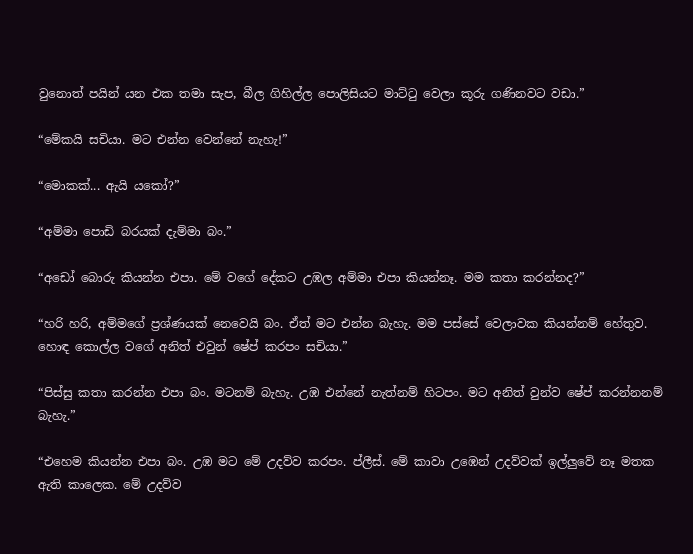වුනොත් පයින් යන එක තමා සැප, බීල ගිහිල්ල පොලිසියට මාට්ටු වෙලා කූරු ගණිනවට වඩා.”

“මේකයි සචියා. මට එන්න වෙන්නේ නැහැ!”

“මොකක්... ඇයි යකෝ?”

“අම්මා පොඩි බරයක් දැම්මා බං.”

“අඩෝ බොරු කියන්න එපා. මේ වගේ දේකට උඹල අම්මා එපා කියන්නෑ. මම කතා කරන්නද?”

“හරි හරි, අම්මගේ ප්‍රශ්ණයක් නෙවෙයි බං. ඒත් මට එන්න බැහැ. මම පස්සේ වෙලාවක කියන්නම් හේතුව. හොඳ කොල්ල වගේ අනිත් එවුන් ෂේප් කරපං සචියා.”

“පිස්සු කතා කරන්න එපා බං. මටනම් බැහැ. උඹ එන්නේ නැත්නම් හිටපං. මට අනිත් වුන්ව ෂේප් කරන්නනම් බැහැ.”

“එහෙම කියන්න එපා බං. උඹ මට මේ උදව්ව කරපං. ප්ලීස්. මේ කාවා උඹෙන් උදව්වක් ඉල්ලුවේ නෑ මතක ඇති කාලෙක. මේ උදව්ව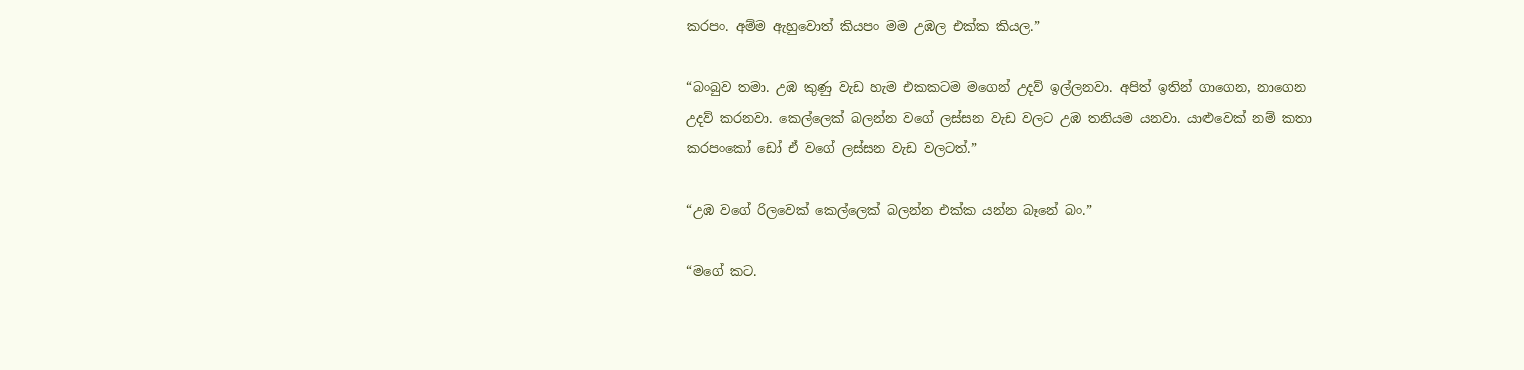කරපං. අම්ම ඇහුවොත් කියපං මම උඹල එක්ක කියල.”

“බංබුව තමා. උඹ කුණු වැඩ හැම එකකටම මගෙන් උදව් ඉල්ලනවා. අපිත් ඉතින් ගාගෙන, නාගෙන උදව් කරනවා. කෙල්ලෙක් බලන්න වගේ ලස්සන වැඩ වලට උඹ තනියම යනවා. යාළුවෙක් නම් කතා කරපංකෝ ඩෝ ඒ වගේ ලස්සන වැඩ වලටත්.”

“උඹ වගේ රිලවෙක් කෙල්ලෙක් බලන්න එක්ක යන්න බෑනේ බං.”

“මගේ කට.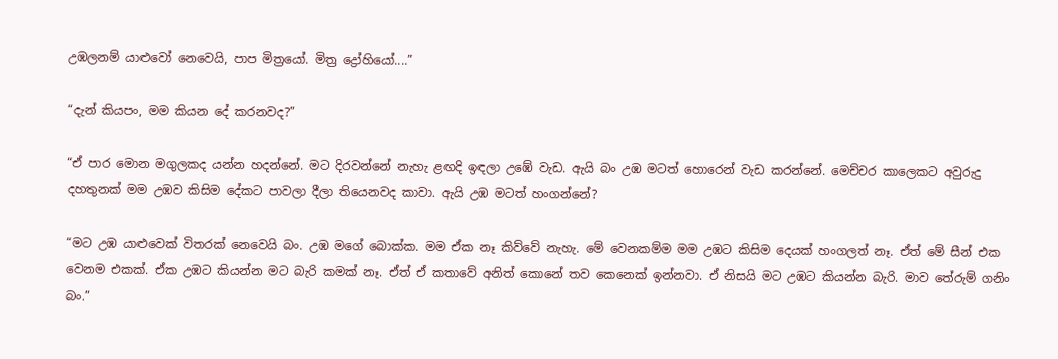උඹලනම් යාළුවෝ නෙවෙයි, පාප මිත්‍රයෝ. මිත්‍ර ද්‍රෝහියෝ....”

“දැන් කියපං, මම කියන දේ කරනවද?”

“ඒ පාර මොන මගුලකද යන්න හදන්නේ. මට දිරවන්නේ නැහැ ළඟදි ඉඳලා උඹේ වැඩ. ඇයි බං උඹ මටත් හොරෙන් වැඩ කරන්නේ. මෙච්චර කාලෙකට අවුරුදු දහතුනක් මම උඹව කිසිම දේකට පාවලා දීලා තියෙනවද කාවා. ඇයි උඹ මටත් හංගන්නේ?

“මට උඹ යාළුවෙක් විතරක් නෙවෙයි බං. උඹ මගේ බොක්ක. මම ඒක නෑ කිව්වේ නැහැ. මේ වෙනකම්ම මම උඹට කිසිම දෙයක් හංගලත් නෑ. ඒත් මේ සීන් එක වෙනම එකක්. ඒක උඹට කියන්න මට බැරි කමක් නෑ. ඒත් ඒ කතාවේ අනිත් කොනේ තව කෙනෙක් ඉන්නවා. ඒ නිසයි මට උඹට කියන්න බැරි. මාව තේරුම් ගනිං බං.”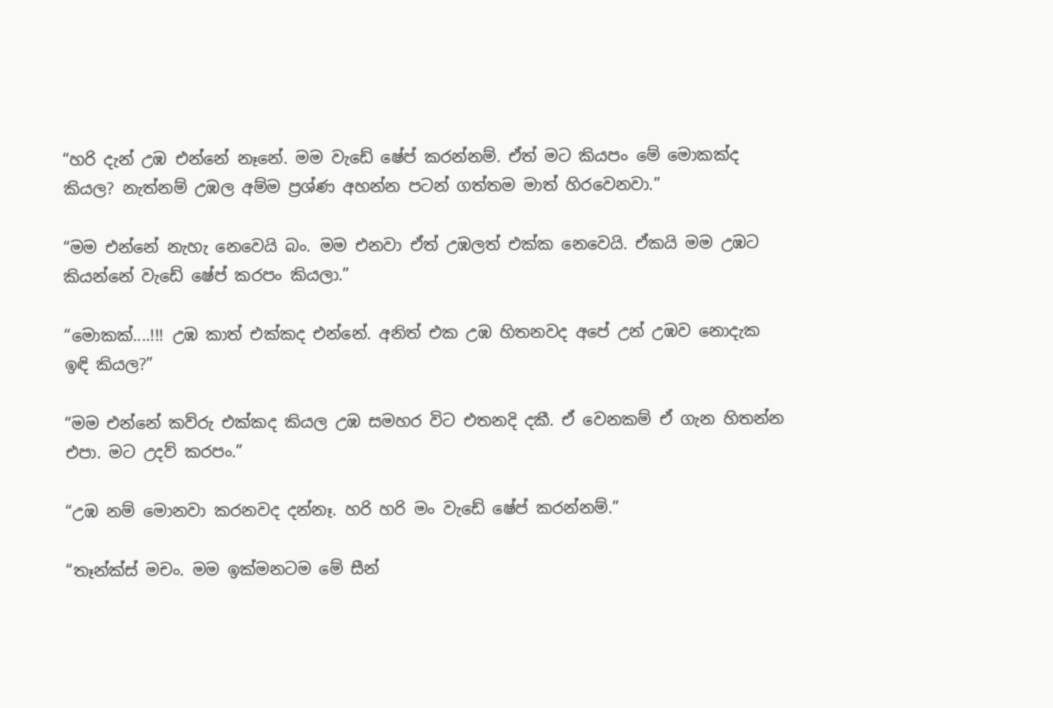“හරි දැන් උඹ එන්නේ නෑනේ. මම වැඩේ ෂේප් කරන්නම්. ඒත් ම‍ට කියපං මේ ‍මොකක්ද කියල? නැත්නම් උඹල අම්ම ප්‍රශ්ණ අහන්න පටන් ගත්තම මාත් හිරවෙනවා.”

“මම එන්නේ නැහැ නෙවෙයි බං. මම එනවා ඒත් උඹලත් එක්ක නෙවෙයි. ඒකයි මම උඹට කියන්නේ වැඩේ ෂේප් කරපං කියලා.”

“මොකක්....!!! උඹ කාත් එක්කද එන්නේ. අනිත් එක උඹ හිතනවද අපේ උන් උඹව නොදැක ඉඳි කියල?”

“මම එන්නේ කව්රු එක්කද කියල උඹ සමහර විට එතනදි දකී. ඒ වෙනකම් ඒ ගැන හිතන්න එපා. මට උදව් කරපං.”

“උඹ නම් මොනවා කරනවද දන්නෑ. හරි හරි මං වැඩේ ෂේප් කරන්නම්.”

“තෑන්ක්ස් මචං. මම ඉක්මනටම මේ සීන්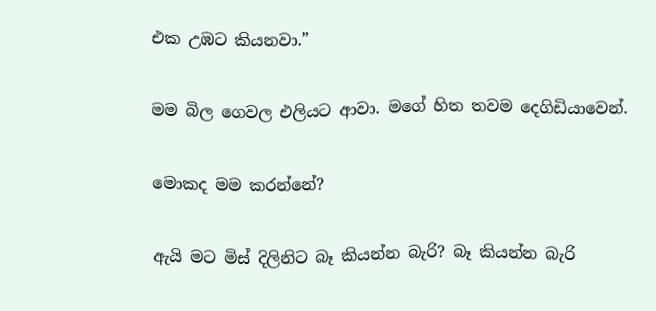එක උඹට කියනවා.”

මම ‍බිල ගෙවල එලියට ආවා. මගේ හිත තවම දෙගිඩියාවෙන්.

මොකද මම කරන්නේ?

ඇයි මට මිස් දිලිනිට බෑ කියන්න බැරි? බෑ කියන්න බැරි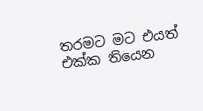තරමට මට එයත් එක්ක තියෙන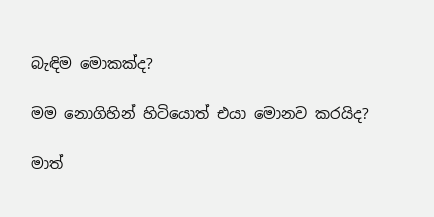බැඳිම මොකක්ද?

මම නොගිහින් හිටියොත් එයා මොනව කරයිද?

මාත්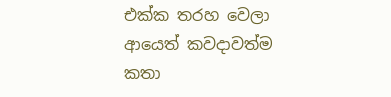එක්ක තරහ වෙලා ආයෙත් කවදාවත්ම කතා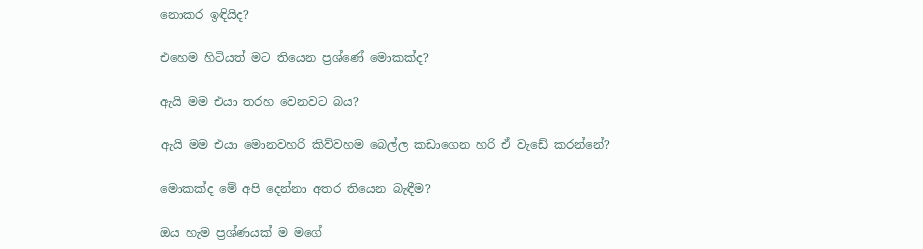නොකර ඉඳියිද?

එහෙම හිටියත් මට තියෙන ප්‍රශ්ණේ මොකක්ද?

ඇයි මම එයා තරහ වෙනවට බය?

ඇයි මම එයා මොනවහරි කිව්වහම බෙල්ල කඩාගෙන හරි ඒ වැඩේ කරන්නේ?

මොකක්ද මේ අපි දෙන්නා අතර තියෙන බැඳීම?

ඔය හැම ප්‍රශ්ණයක් ම මගේ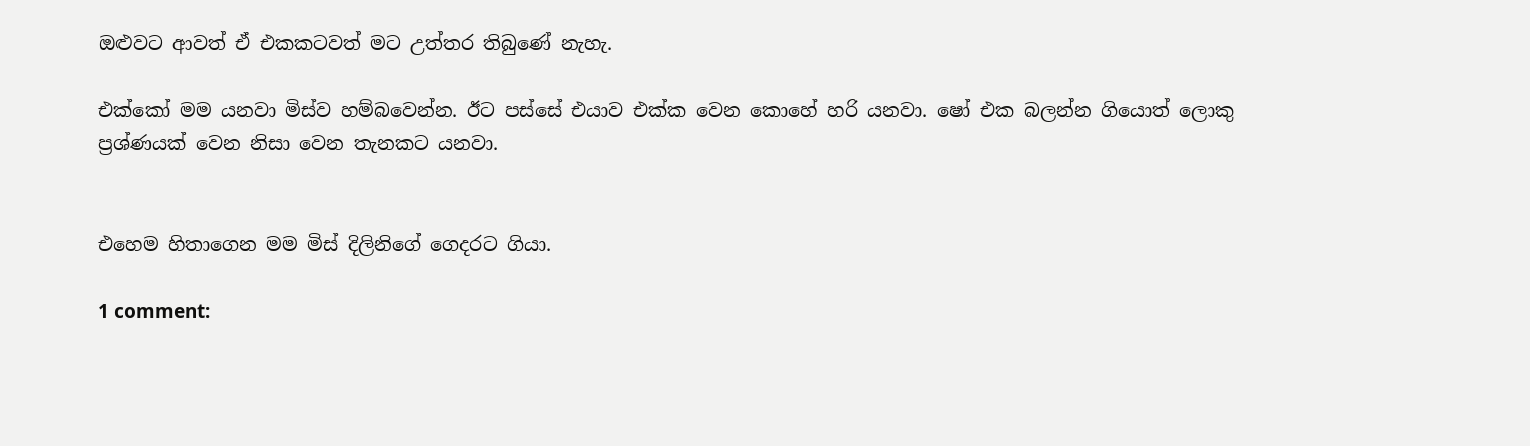ඔළුවට ආවත් ඒ එකකටවත් මට උත්තර තිබුණේ නැහැ.

එක්කෝ මම යනවා මිස්ව හම්බවෙන්න. ඊට පස්සේ එයාව එක්ක වෙන කොහේ හරි යනවා. ෂෝ එක බලන්න ගියොත් ලොකු ප්‍රශ්ණයක් වෙන නිසා වෙන තැනකට යනවා.


එහෙම හිතාගෙන මම මිස් දිලිනිගේ ගෙදරට ගියා.

1 comment: